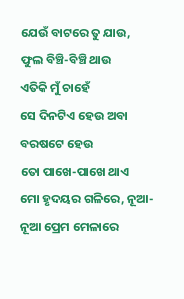ଯେଉଁ ବାଟରେ ତୁ ଯାଉ, ଫୁଲ ବିଞ୍ଚି-ବିଞ୍ଚି ଥାଉ
ଏତିକି ମୁଁ ଚାହେଁ
ସେ ଦିନଟିଏ ହେଉ ଅବା ବରଷଟେ ହେଉ
ତୋ ପାଖେ-ପାଖେ ଥାଏ
ମୋ ହୃଦୟର ଗଳିରେ, ନୂଆ-ନୂଆ ପ୍ରେମ ମେଳାରେ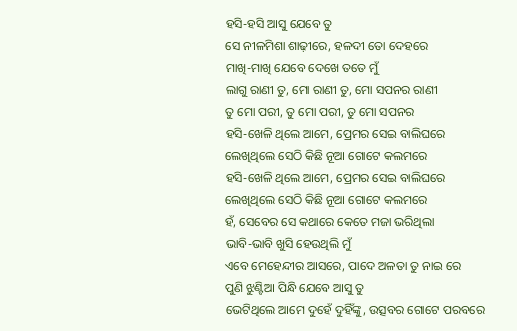ହସି-ହସି ଆସୁ ଯେବେ ତୁ
ସେ ନୀଳମିଶା ଶାଢ଼ୀରେ, ହଳଦୀ ତୋ ଦେହରେ
ମାଖି-ମାଖି ଯେବେ ଦେଖେ ତତେ ମୁଁ
ଲାଗୁ ରାଣୀ ତୁ, ମୋ ରାଣୀ ତୁ, ମୋ ସପନର ରାଣୀ
ତୁ ମୋ ପରୀ, ତୁ ମୋ ପରୀ, ତୁ ମୋ ସପନର
ହସି-ଖେଳି ଥିଲେ ଆମେ, ପ୍ରେମର ସେଇ ବାଲିଘରେ
ଲେଖିଥିଲେ ସେଠି କିଛି ନୂଆ ଗୋଟେ କଲମରେ
ହସି-ଖେଳି ଥିଲେ ଆମେ, ପ୍ରେମର ସେଇ ବାଲିଘରେ
ଲେଖିଥିଲେ ସେଠି କିଛି ନୂଆ ଗୋଟେ କଲମରେ
ହଁ, ସେବେର ସେ କଥାରେ କେତେ ମଜା ଭରିଥିଲା
ଭାବି-ଭାବି ଖୁସି ହେଉଥିଲି ମୁଁ
ଏବେ ମେହେନ୍ଦୀର ଆସରେ, ପାଦେ ଅଳତା ତୁ ନାଇ ରେ
ପୁଣି ଝୁଣ୍ଟିଆ ପିନ୍ଧି ଯେବେ ଆସୁ ତୁ
ଭେଟିଥିଲେ ଆମେ ଦୁହେଁ ଦୁହିଁଙ୍କୁ, ଉତ୍ସବର ଗୋଟେ ପରବରେ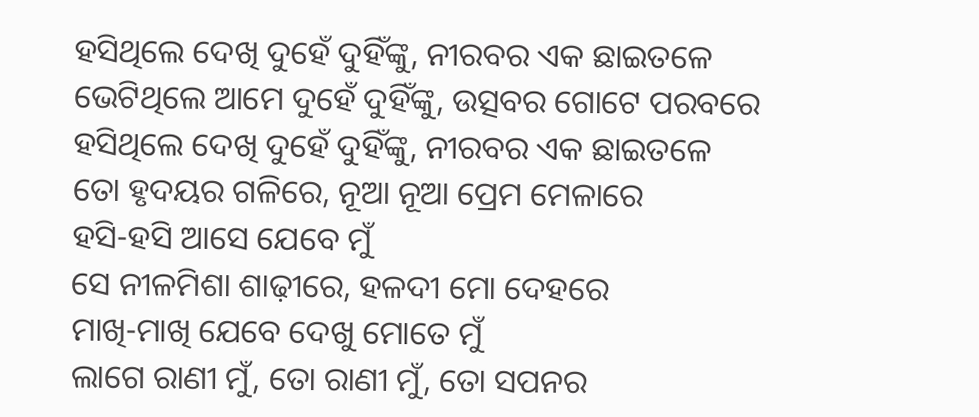ହସିଥିଲେ ଦେଖି ଦୁହେଁ ଦୁହିଁଙ୍କୁ, ନୀରବର ଏକ ଛାଇତଳେ
ଭେଟିଥିଲେ ଆମେ ଦୁହେଁ ଦୁହିଁଙ୍କୁ, ଉତ୍ସବର ଗୋଟେ ପରବରେ
ହସିଥିଲେ ଦେଖି ଦୁହେଁ ଦୁହିଁଙ୍କୁ, ନୀରବର ଏକ ଛାଇତଳେ
ତୋ ହୃଦୟର ଗଳିରେ, ନୂଆ ନୂଆ ପ୍ରେମ ମେଳାରେ
ହସି-ହସି ଆସେ ଯେବେ ମୁଁ
ସେ ନୀଳମିଶା ଶାଢ଼ୀରେ, ହଳଦୀ ମୋ ଦେହରେ
ମାଖି-ମାଖି ଯେବେ ଦେଖୁ ମୋତେ ମୁଁ
ଲାଗେ ରାଣୀ ମୁଁ, ତୋ ରାଣୀ ମୁଁ, ତୋ ସପନର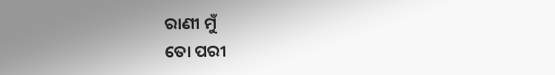ରାଣୀ ମୁଁ
ତୋ ପରୀ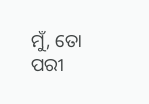ମୁଁ, ତୋ ପରୀ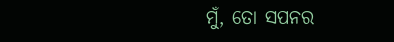ମୁଁ, ତୋ ସପନର